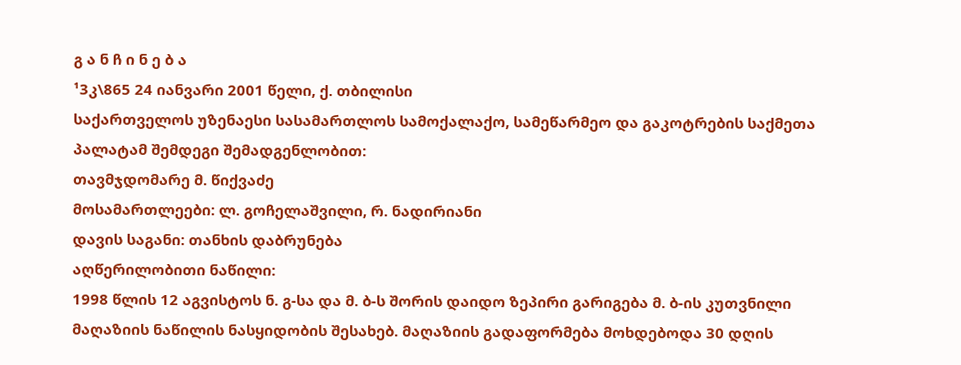გ ა ნ ჩ ი ნ ე ბ ა
¹3კ\865 24 იანვარი 2001 წელი, ქ. თბილისი
საქართველოს უზენაესი სასამართლოს სამოქალაქო, სამეწარმეო და გაკოტრების საქმეთა პალატამ შემდეგი შემადგენლობით:
თავმჯდომარე მ. წიქვაძე
მოსამართლეები: ლ. გოჩელაშვილი, რ. ნადირიანი
დავის საგანი: თანხის დაბრუნება
აღწერილობითი ნაწილი:
1998 წლის 12 აგვისტოს ნ. გ-სა და მ. ბ-ს შორის დაიდო ზეპირი გარიგება მ. ბ-ის კუთვნილი მაღაზიის ნაწილის ნასყიდობის შესახებ. მაღაზიის გადაფორმება მოხდებოდა 30 დღის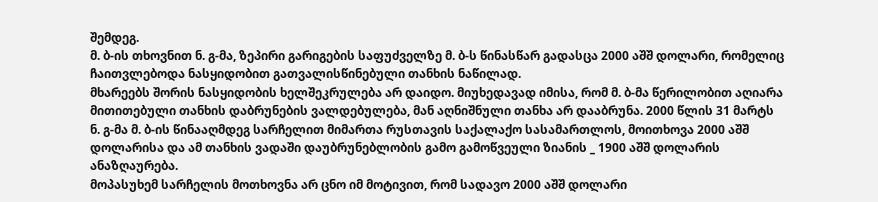შემდეგ.
მ. ბ-ის თხოვნით ნ. გ-მა, ზეპირი გარიგების საფუძველზე მ. ბ-ს წინასწარ გადასცა 2000 აშშ დოლარი, რომელიც ჩაითვლებოდა ნასყიდობით გათვალისწინებული თანხის ნაწილად.
მხარეებს შორის ნასყიდობის ხელშეკრულება არ დაიდო. მიუხედავად იმისა, რომ მ. ბ-მა წერილობით აღიარა მითითებული თანხის დაბრუნების ვალდებულება, მან აღნიშნული თანხა არ დააბრუნა. 2000 წლის 31 მარტს ნ. გ-მა მ. ბ-ის წინააღმდეგ სარჩელით მიმართა რუსთავის საქალაქო სასამართლოს, მოითხოვა 2000 აშშ დოლარისა და ამ თანხის ვადაში დაუბრუნებლობის გამო გამოწვეული ზიანის _ 1900 აშშ დოლარის ანაზღაურება.
მოპასუხემ სარჩელის მოთხოვნა არ ცნო იმ მოტივით, რომ სადავო 2000 აშშ დოლარი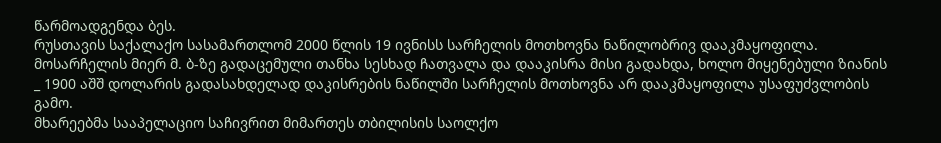წარმოადგენდა ბეს.
რუსთავის საქალაქო სასამართლომ 2000 წლის 19 ივნისს სარჩელის მოთხოვნა ნაწილობრივ დააკმაყოფილა. მოსარჩელის მიერ მ. ბ-ზე გადაცემული თანხა სესხად ჩათვალა და დააკისრა მისი გადახდა, ხოლო მიყენებული ზიანის _ 1900 აშშ დოლარის გადასახდელად დაკისრების ნაწილში სარჩელის მოთხოვნა არ დააკმაყოფილა უსაფუძვლობის გამო.
მხარეებმა სააპელაციო საჩივრით მიმართეს თბილისის საოლქო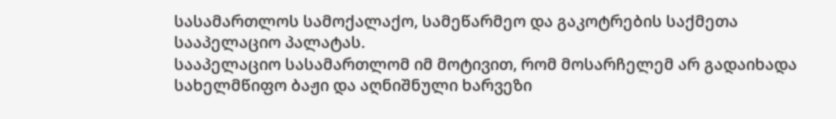სასამართლოს სამოქალაქო, სამეწარმეო და გაკოტრების საქმეთა სააპელაციო პალატას.
სააპელაციო სასამართლომ იმ მოტივით, რომ მოსარჩელემ არ გადაიხადა სახელმწიფო ბაჟი და აღნიშნული ხარვეზი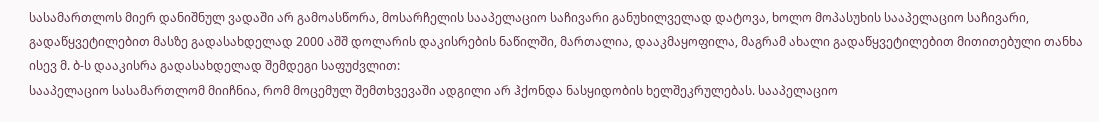სასამართლოს მიერ დანიშნულ ვადაში არ გამოასწორა, მოსარჩელის სააპელაციო საჩივარი განუხილველად დატოვა, ხოლო მოპასუხის სააპელაციო საჩივარი, გადაწყვეტილებით მასზე გადასახდელად 2000 აშშ დოლარის დაკისრების ნაწილში, მართალია, დააკმაყოფილა, მაგრამ ახალი გადაწყვეტილებით მითითებული თანხა ისევ მ. ბ-ს დააკისრა გადასახდელად შემდეგი საფუძვლით:
სააპელაციო სასამართლომ მიიჩნია, რომ მოცემულ შემთხვევაში ადგილი არ ჰქონდა ნასყიდობის ხელშეკრულებას. სააპელაციო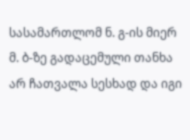სასამართლომ ნ. გ-ის მიერ მ. ბ-ზე გადაცემული თანხა არ ჩათვალა სესხად და იგი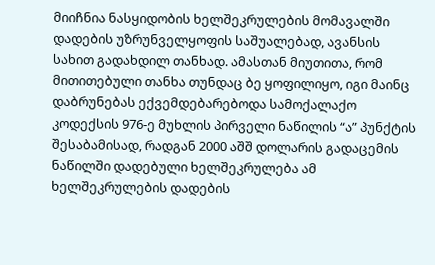მიიჩნია ნასყიდობის ხელშეკრულების მომავალში დადების უზრუნველყოფის საშუალებად, ავანსის სახით გადახდილ თანხად. ამასთან მიუთითა, რომ მითითებული თანხა თუნდაც ბე ყოფილიყო, იგი მაინც დაბრუნებას ექვემდებარებოდა სამოქალაქო კოდექსის 976-ე მუხლის პირველი ნაწილის “ა” პუნქტის შესაბამისად, რადგან 2000 აშშ დოლარის გადაცემის ნაწილში დადებული ხელშეკრულება ამ ხელშეკრულების დადების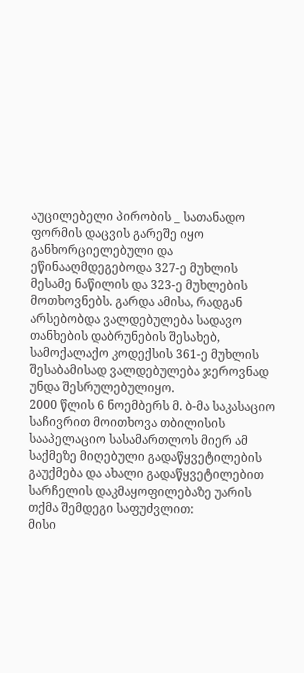აუცილებელი პირობის _ სათანადო ფორმის დაცვის გარეშე იყო განხორციელებული და ეწინააღმდეგებოდა 327-ე მუხლის მესამე ნაწილის და 323-ე მუხლების მოთხოვნებს. გარდა ამისა, რადგან არსებობდა ვალდებულება სადავო თანხების დაბრუნების შესახებ, სამოქალაქო კოდექსის 361-ე მუხლის შესაბამისად ვალდებულება ჯეროვნად უნდა შესრულებულიყო.
2000 წლის 6 ნოემბერს მ. ბ-მა საკასაციო საჩივრით მოითხოვა თბილისის სააპელაციო სასამართლოს მიერ ამ საქმეზე მიღებული გადაწყვეტილების გაუქმება და ახალი გადაწყვეტილებით სარჩელის დაკმაყოფილებაზე უარის თქმა შემდეგი საფუძვლით:
მისი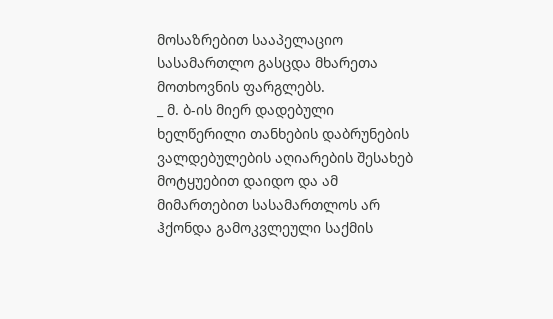მოსაზრებით სააპელაციო სასამართლო გასცდა მხარეთა მოთხოვნის ფარგლებს.
_ მ. ბ-ის მიერ დადებული ხელწერილი თანხების დაბრუნების ვალდებულების აღიარების შესახებ მოტყუებით დაიდო და ამ მიმართებით სასამართლოს არ ჰქონდა გამოკვლეული საქმის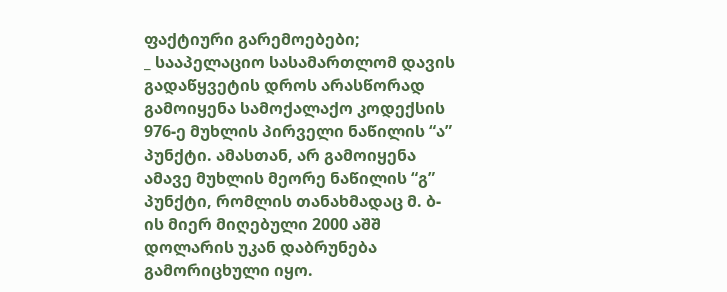ფაქტიური გარემოებები;
_ სააპელაციო სასამართლომ დავის გადაწყვეტის დროს არასწორად გამოიყენა სამოქალაქო კოდექსის 976-ე მუხლის პირველი ნაწილის “ა” პუნქტი. ამასთან, არ გამოიყენა ამავე მუხლის მეორე ნაწილის “გ” პუნქტი, რომლის თანახმადაც მ. ბ-ის მიერ მიღებული 2000 აშშ დოლარის უკან დაბრუნება გამორიცხული იყო.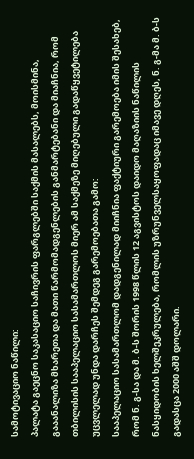სამოტივაციო ნაწილი:
პალატა გაეცნო საკასაციო საჩივრის ფარგლებში საქმის მასალებს, მოისმინა, გააანალიზა მხარეთა და მათი წარმომადგენლების განმარტებანი და მიაჩნია, რომ თბილისის სააპელაციო სასამართლოს მიერ ამ საქმეზე მიღებული გადაწყვეტილება უცვლელად უნდა დარჩეს შემდეგ გარემოებათა გამო:
სააპელაციო სასამართლომ დადგენილად მიიჩნია ფაქტიური გარემოება იმის შესახებ, რომ ნ. გ-სა და მ. ბ-ს შორის 1998 წლის 12 აგვისტოს დაიდო მაღაზიის ნაწილის ნასყიდობის ხელშეკრულება, რომლის უზრუნველსაყოფადაც იმავე დღეს, ნ. გ-მა მ. ბ-ს გადასცა 2000 აშშ დოლარი.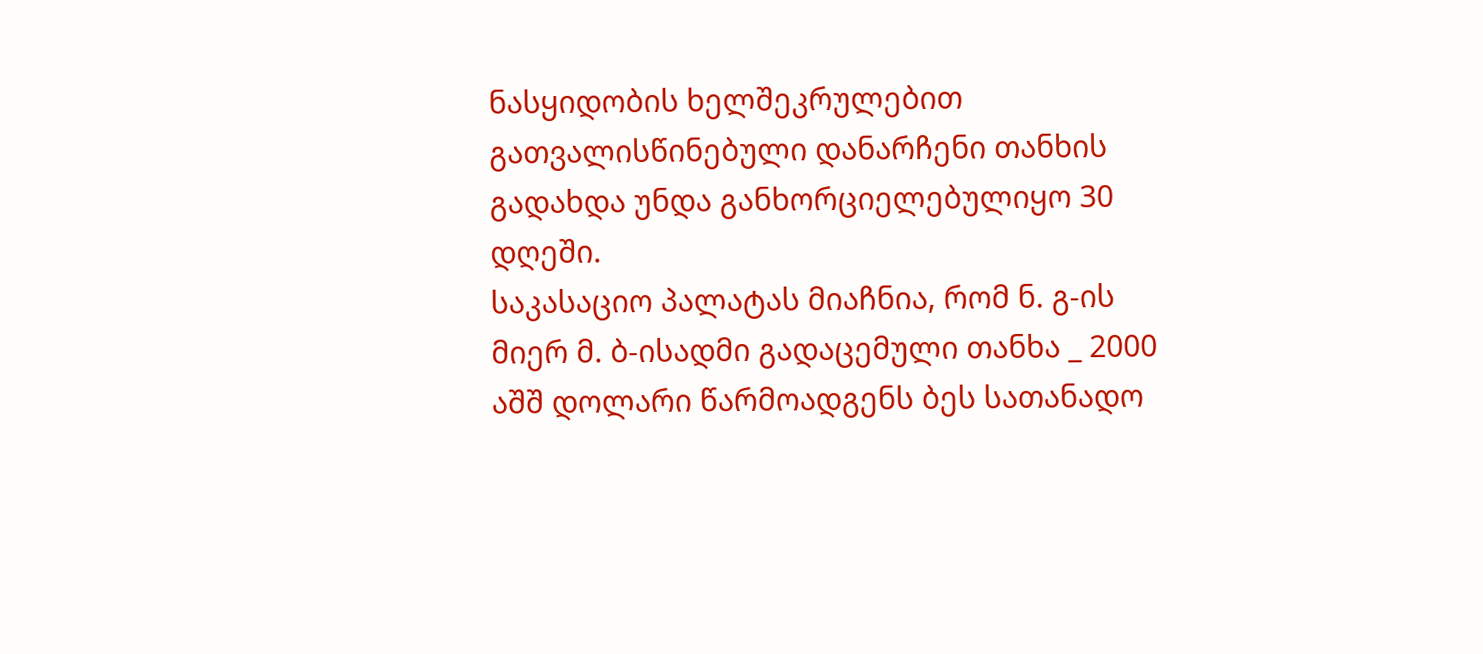ნასყიდობის ხელშეკრულებით გათვალისწინებული დანარჩენი თანხის გადახდა უნდა განხორციელებულიყო 30 დღეში.
საკასაციო პალატას მიაჩნია, რომ ნ. გ-ის მიერ მ. ბ-ისადმი გადაცემული თანხა _ 2000 აშშ დოლარი წარმოადგენს ბეს სათანადო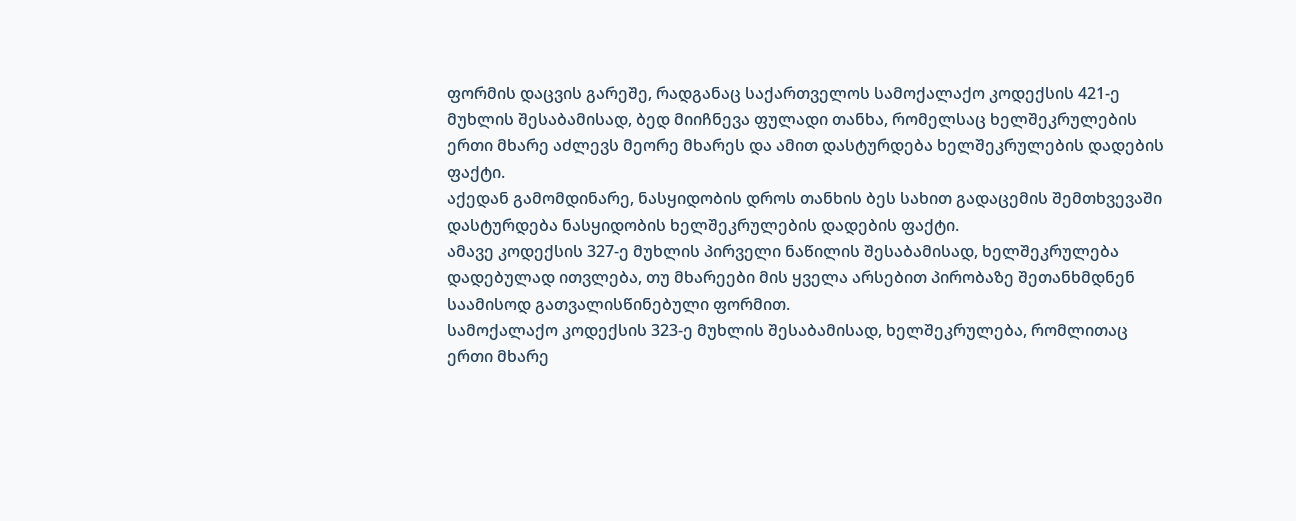ფორმის დაცვის გარეშე, რადგანაც საქართველოს სამოქალაქო კოდექსის 421-ე მუხლის შესაბამისად, ბედ მიიჩნევა ფულადი თანხა, რომელსაც ხელშეკრულების ერთი მხარე აძლევს მეორე მხარეს და ამით დასტურდება ხელშეკრულების დადების ფაქტი.
აქედან გამომდინარე, ნასყიდობის დროს თანხის ბეს სახით გადაცემის შემთხვევაში დასტურდება ნასყიდობის ხელშეკრულების დადების ფაქტი.
ამავე კოდექსის 327-ე მუხლის პირველი ნაწილის შესაბამისად, ხელშეკრულება დადებულად ითვლება, თუ მხარეები მის ყველა არსებით პირობაზე შეთანხმდნენ საამისოდ გათვალისწინებული ფორმით.
სამოქალაქო კოდექსის 323-ე მუხლის შესაბამისად, ხელშეკრულება, რომლითაც ერთი მხარე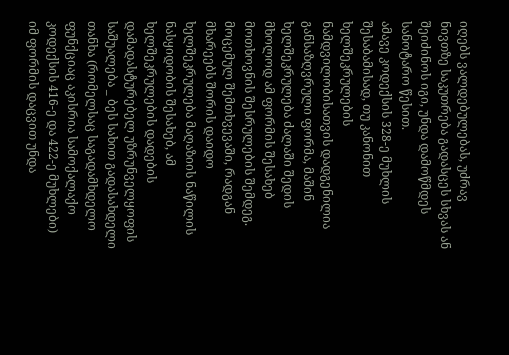იღებს ვალდებულებას, უძრავ ნივთზე საკუთრება გადასცეს სხვას ან შეიძინოს იგი, უნდა დამოწმდეს სანოტარო წესით.
ამავე კოდექსის 328-ე მუხლის შესაბამისად, თუ კანონით ხელშეკრულების ნამდვილობისათვის დადგენილია განსაზღვრული ფორმა, მაშინ ხელშეკრულება ძალაში შედის მხოლოდ ამ ფორმის შესახებ მოთხოვნის შესრულების შემდეგ.
მოცემულ შემთხვევაში, რადგან მხარეებს შორის დაიდო ხელშეკრულება მაღაზიის ნაწილის ნასყიდობის შესახებ, ამ ხელშეკრულების დადების დამადასტურებელ უზრუნველყოფის საშუალება _ ბეს სახით გადასახდელი თანხა (რომელსაც საგადამხდელო ფუნქციაც აკისრია სამოქალაქო კოდექსის 416-ე და 422-ე მუხლები) იმ ფორმის დაცვით უნდა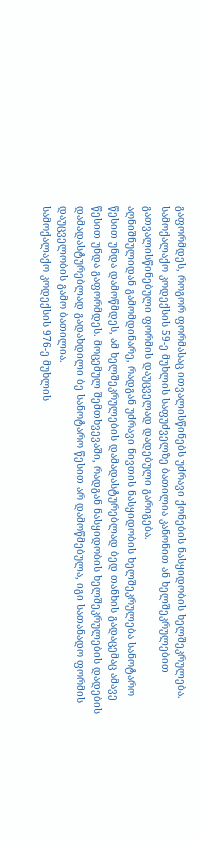გაფორმდეს, როგორ ფორმასაც ითვალისწინებს უძრავი ქონების ნასყიდობის ხელშეკრულება. სამოქალაქო კოდექსის 59-ე მუხლის საფუძველზე ბათილია კანონით ან ხელშეკრულებით გათვალისწინებული ფორმის დაუცველად დადებული გარიგება.
აღნიშნულიდან გამომდინარე, რადგან უძრავი ნივთის ნასყიდობის ხელშეკრულება სანოტარო წესით უნდა დამოწმდეს, ამ ხელშეკრულების დამადასტურებლად ბედ თანხის გადაცემაც ამავე წესით უნდა გაფორმდეს. მოცემულ შემთხვევაში, რადგან ნასყიდობის ხელშეკრულების დადების დამადასტურებლად გადახდილი ბე სანოტარო წესით არ დამოწმებულა, იგი სათანადო ფორმის დაუცველობის გამო ბათილია.
სამოქალაქო კოდექსის 976-ე მუხლის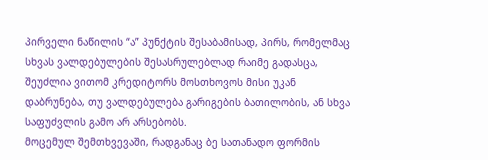პირველი ნაწილის “ა” პუნქტის შესაბამისად, პირს, რომელმაც სხვას ვალდებულების შესასრულებლად რაიმე გადასცა, შეუძლია ვითომ კრედიტორს მოსთხოვოს მისი უკან დაბრუნება, თუ ვალდებულება გარიგების ბათილობის, ან სხვა საფუძვლის გამო არ არსებობს.
მოცემულ შემთხვევაში, რადგანაც ბე სათანადო ფორმის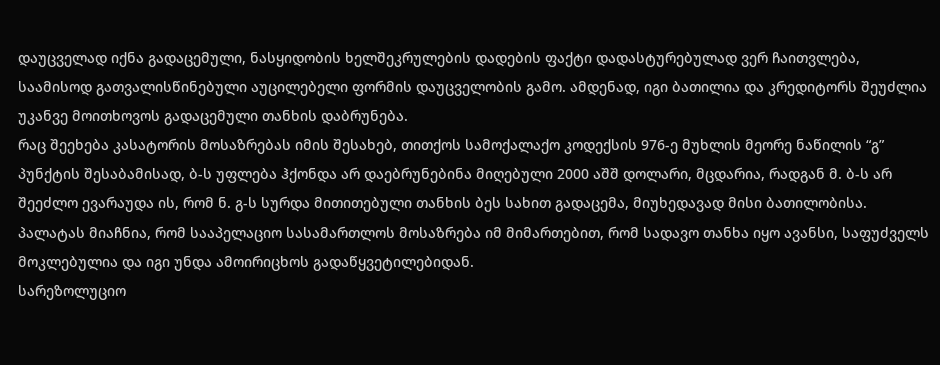დაუცველად იქნა გადაცემული, ნასყიდობის ხელშეკრულების დადების ფაქტი დადასტურებულად ვერ ჩაითვლება, საამისოდ გათვალისწინებული აუცილებელი ფორმის დაუცველობის გამო. ამდენად, იგი ბათილია და კრედიტორს შეუძლია უკანვე მოითხოვოს გადაცემული თანხის დაბრუნება.
რაც შეეხება კასატორის მოსაზრებას იმის შესახებ, თითქოს სამოქალაქო კოდექსის 976-ე მუხლის მეორე ნაწილის “გ” პუნქტის შესაბამისად, ბ-ს უფლება ჰქონდა არ დაებრუნებინა მიღებული 2000 აშშ დოლარი, მცდარია, რადგან მ. ბ-ს არ შეეძლო ევარაუდა ის, რომ ნ. გ-ს სურდა მითითებული თანხის ბეს სახით გადაცემა, მიუხედავად მისი ბათილობისა.
პალატას მიაჩნია, რომ სააპელაციო სასამართლოს მოსაზრება იმ მიმართებით, რომ სადავო თანხა იყო ავანსი, საფუძველს მოკლებულია და იგი უნდა ამოირიცხოს გადაწყვეტილებიდან.
სარეზოლუციო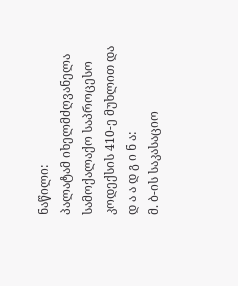ნაწილი:
პალატამ იხელმძღვანელა სამოქალაქო საპროცესო კოდექსის 410-ე მუხლით და
დ ა ა დ გ ი ნ ა:
მ. ბ-ის საკასაციო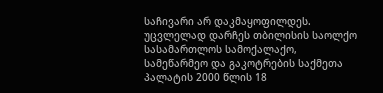საჩივარი არ დაკმაყოფილდეს.
უცვლელად დარჩეს თბილისის საოლქო სასამართლოს სამოქალაქო, სამეწარმეო და გაკოტრების საქმეთა პალატის 2000 წლის 18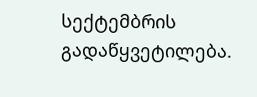სექტემბრის გადაწყვეტილება.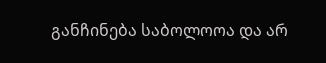განჩინება საბოლოოა და არ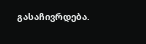გასაჩივრდება.